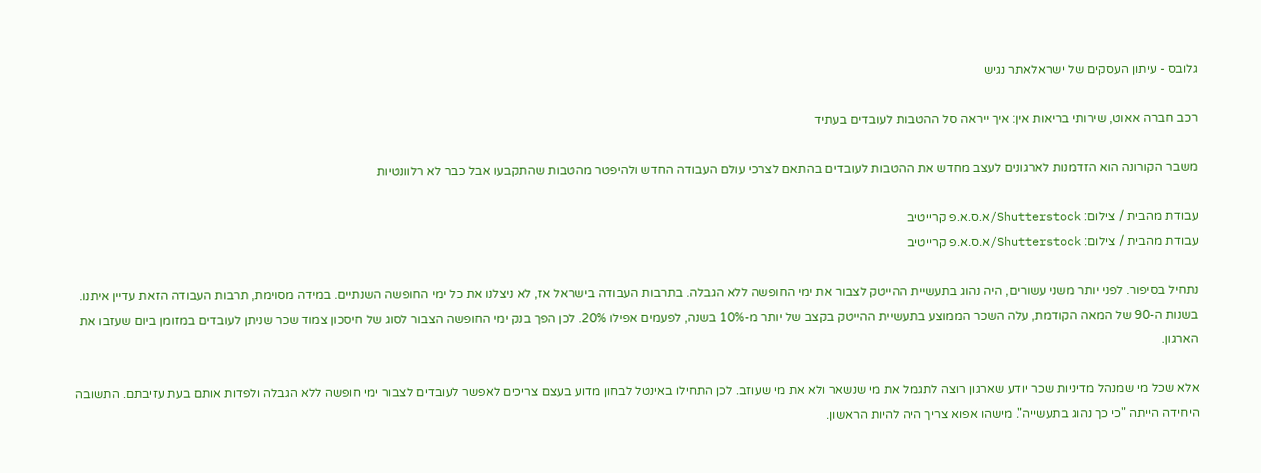גלובס - עיתון העסקים של ישראלאתר נגיש

רכב חברה אאוט, שירותי בריאות אין: איך ייראה סל ההטבות לעובדים בעתיד

משבר הקורונה הוא הזדמנות לארגונים לעצב מחדש את ההטבות לעובדים בהתאם לצרכי עולם העבודה החדש ולהיפטר מהטבות שהתקבעו אבל כבר לא רלוונטיות

עבודת מהבית / צילום: Shutterstock/א.ס.א.פ קרייטיב
עבודת מהבית / צילום: Shutterstock/א.ס.א.פ קרייטיב

נתחיל בסיפור. לפני יותר משני עשורים, היה נהוג בתעשיית ההייטק לצבור את ימי החופשה ללא הגבלה. בתרבות העבודה בישראל אז, לא ניצלנו את כל ימי החופשה השנתיים. במידה מסוימת, תרבות העבודה הזאת עדיין איתנו. בשנות ה-90 של המאה הקודמת, עלה השכר הממוצע בתעשיית ההייטק בקצב של יותר מ-10% בשנה, לפעמים אפילו 20%. לכן הפך בנק ימי החופשה הצבור לסוג של חיסכון צמוד שכר שניתן לעובדים במזומן ביום שעזבו את הארגון.

אלא שכל מי שמנהל מדיניות שכר יודע שארגון רוצה לתגמל את מי שנשאר ולא את מי שעוזב. לכן התחילו באינטל לבחון מדוע בעצם צריכים לאפשר לעובדים לצבור ימי חופשה ללא הגבלה ולפדות אותם בעת עזיבתם. התשובה היחידה הייתה "כי כך נהוג בתעשייה". מישהו אפוא צריך היה להיות הראשון.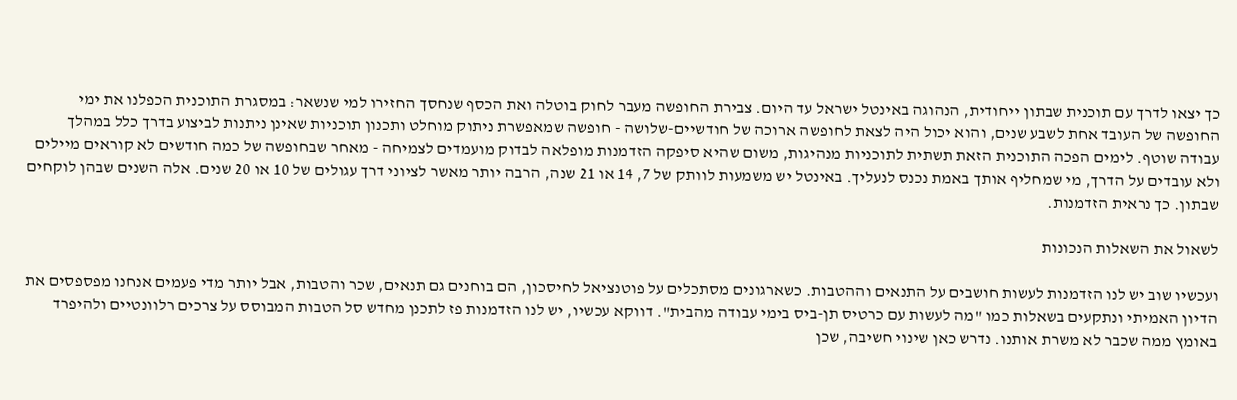כך יצאו לדרך עם תוכנית שבתון ייחודית, הנהוגה באינטל ישראל עד היום. צבירת החופשה מעבר לחוק בוטלה ואת הכסף שנחסך החזירו למי שנשאר: במסגרת התוכנית הכפלנו את ימי החופשה של העובד אחת לשבע שנים, והוא יכול היה לצאת לחופשה ארוכה של חודשיים-שלושה - חופשה שמאפשרת ניתוק מוחלט ותכנון תוכניות שאינן ניתנות לביצוע בדרך כלל במהלך עבודה שוטף. לימים הפכה התוכנית הזאת תשתית לתוכניות מנהיגות, משום שהיא סיפקה הזדמנות מופלאה לבדוק מועמדים לצמיחה - מאחר שבחופשה של כמה חודשים לא קוראים מיילים ולא עובדים על הדרך, מי שמחליף אותך באמת נכנס לנעליך. באינטל יש משמעות לוותק של 7, 14 או 21 שנה, הרבה יותר מאשר לציוני דרך עגולים של 10 או 20 שנים. אלה השנים שבהן לוקחים שבתון. כך נראית הזדמנות.

לשאול את השאלות הנכונות

ועכשיו שוב יש לנו הזדמנות לעשות חושבים על התנאים וההטבות. כשארגונים מסתכלים על פוטנציאל לחיסכון, הם בוחנים גם תנאים, שכר והטבות, אבל יותר מדי פעמים אנחנו מפספסים את הדיון האמיתי ונתקעים בשאלות כמו "מה לעשות עם כרטיס תן-ביס בימי עבודה מהבית". דווקא עכשיו, יש לנו הזדמנות פז לתכנן מחדש סל הטבות המבוסס על צרכים רלוונטיים ולהיפרד באומץ ממה שכבר לא משרת אותנו. נדרש כאן שינוי חשיבה, שכן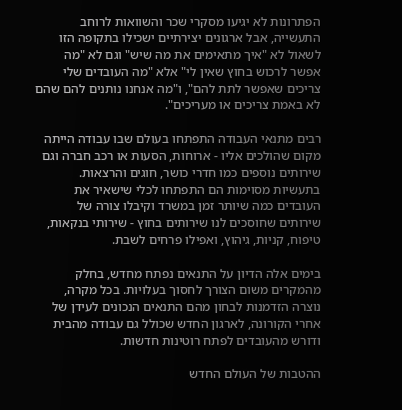הפתרונות לא יגיעו מסקרי שכר והשוואות לרוחב התעשייה, אבל ארגונים יצירתיים ישכילו בתקופה הזו לשאול לא "איך מתאימים את מה שיש" וגם לא "מה אפשר לרכוש בחוץ שאין לי" אלא "מה העובדים שלי צריכים שאפשר לתת להם", ו"מה אנחנו נותנים להם שהם לא באמת צריכים או מעריכים".

רבים מתנאי העבודה התפתחו בעולם שבו עבודה הייתה מקום שהולכים אליו - ארוחות, הסעות או רכב חברה וגם שירותים נוספים כמו חדרי כושר, חוגים והרצאות. בתעשיות מסוימות הם התפתחו לכלי שישאיר את העובדים כמה שיותר זמן במשרד וקיבלו צורה של שירותים שחוסכים לנו שירותים בחוץ - שירותי בנקאות, טיפוח, קניות, גיהוץ, ואפילו פרחים לשבת.

בימים אלה הדיון על התנאים נפתח מחדש, בחלק מהמקרים משום הצורך לחסוך בעלויות. בכל מקרה, נוצרה הזדמנות לבחון מהם התנאים הנכונים לעידן של אחרי הקורונה, לארגון החדש שכולל גם עבודה מהבית ודורש מהעובדים לפתח רוטינות חדשות.

ההטבות של העולם החדש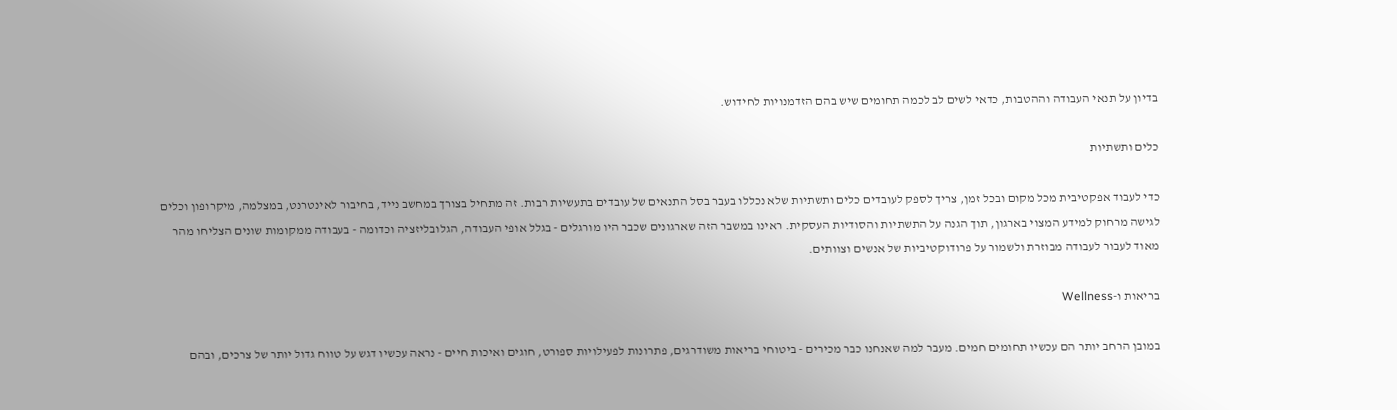בדיון על תנאי העבודה וההטבות, כדאי לשים לב לכמה תחומים שיש בהם הזדמנויות לחידוש.

כלים ותשתיות

כדי לעבוד אפקטיבית מכל מקום ובכל זמן, צריך לספק לעובדים כלים ותשתיות שלא נכללו בעבר בסל התנאים של עובדים בתעשיות רבות. זה מתחיל בצורך במחשב נייד, בחיבור לאינטרנט, במצלמה, מיקרופון וכלים לגישה מרחוק למידע המצוי בארגון, תוך הגנה על התשתיות והסודיות העסקית. ראינו במשבר הזה שארגונים שכבר היו מורגלים - בגלל אופי העבודה, הגלובליזציה וכדומה - בעבודה ממקומות שונים הצליחו מהר מאוד לעבור לעבודה מבוזרת ולשמור על פרודוקטיביות של אנשים וצוותים.

בריאות ו-Wellness

במובן הרחב יותר הם עכשיו תחומים חמים. מעבר למה שאנחנו כבר מכירים - ביטוחי בריאות משודרגים, פתרונות לפעילויות ספורט, חוגים ואיכות חיים - נראה עכשיו דגש על טווח גדול יותר של צרכים, ובהם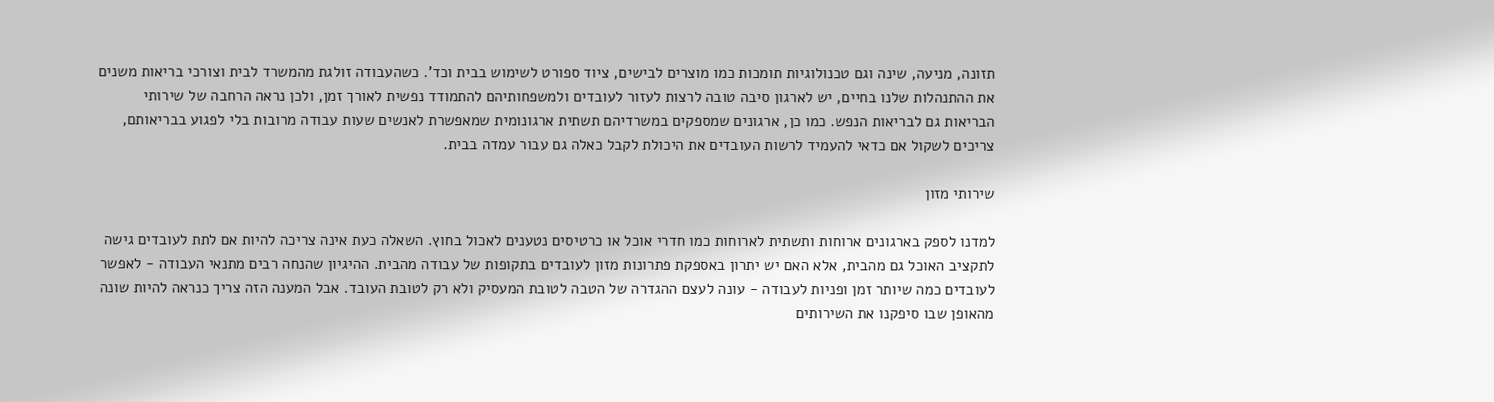תזונה, מניעה, שינה וגם טכנולוגיות תומכות כמו מוצרים לבישים, ציוד ספורט לשימוש בבית וכד'. כשהעבודה זולגת מהמשרד לבית וצורכי בריאות משנים את ההתנהלות שלנו בחיים, יש לארגון סיבה טובה לרצות לעזור לעובדים ולמשפחותיהם להתמודד נפשית לאורך זמן, ולכן נראה הרחבה של שירותי הבריאות גם לבריאות הנפש. כמו כן, ארגונים שמספקים במשרדיהם תשתית ארגונומית שמאפשרת לאנשים שעות עבודה מרובות בלי לפגוע בבריאותם, צריכים לשקול אם כדאי להעמיד לרשות העובדים את היכולת לקבל כאלה גם עבור עמדה בבית.

שירותי מזון

למדנו לספק בארגונים ארוחות ותשתית לארוחות כמו חדרי אוכל או כרטיסים נטענים לאכול בחוץ. השאלה כעת אינה צריכה להיות אם לתת לעובדים גישה לתקציב האוכל גם מהבית, אלא האם יש יתרון באספקת פתרונות מזון לעובדים בתקופות של עבודה מהבית. ההיגיון שהנחה רבים מתנאי העבודה - לאפשר לעובדים כמה שיותר זמן ופניות לעבודה - עונה לעצם ההגדרה של הטבה לטובת המעסיק ולא רק לטובת העובד. אבל המענה הזה צריך כנראה להיות שונה מהאופן שבו סיפקנו את השירותים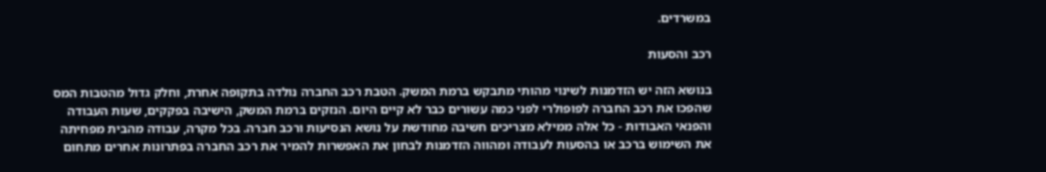במשרדים.

רכב והסעות

בנושא הזה יש הזדמנות לשינוי מהותי מתבקש ברמת המשק. הטבת רכב החברה נולדה בתקופה אחרת, וחלק גדול מהטבות המס שהפכו את רכב החברה לפופולרי לפני כמה עשורים כבר לא קיים היום. הנזקים ברמת המשק, הישיבה בפקקים, שעות העבודה והפנאי האבודות - כל אלה ממילא מצריכים חשיבה מחודשת על נושא הנסיעות ורכב חברה. בכל מקרה, עבודה מהבית מפחיתה את השימוש ברכב או בהסעות לעבודה ומהווה הזדמנות לבחון את האפשרות להמיר את רכב החברה בפתרונות אחרים מתחום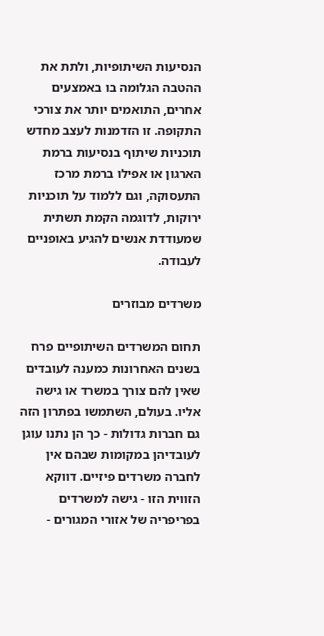הנסיעות השיתופיות, ולתת את ההטבה הגלומה בו באמצעים אחרים, התואמים יותר את צורכי התקופה. זו הזדמנות לעצב מחדש תוכניות שיתוף בנסיעות ברמת הארגון או אפילו ברמת מרכז התעסוקה, וגם ללמוד על תוכניות ירוקות, לדוגמה הקמת תשתית שמעודדת אנשים להגיע באופניים לעבודה.

משרדים מבוזרים

תחום המשרדים השיתופיים פרח בשנים האחרונות כמענה לעובדים שאין להם צורך במשרד או גישה אליו. בעולם, השתמשו בפתרון הזה גם חברות גדולות - כך הן נתנו עוגן לעובדיהן במקומות שבהם אין לחברה משרדים פיזיים. דווקא הזווית הזו - גישה למשרדים בפריפריה של אזורי המגורים -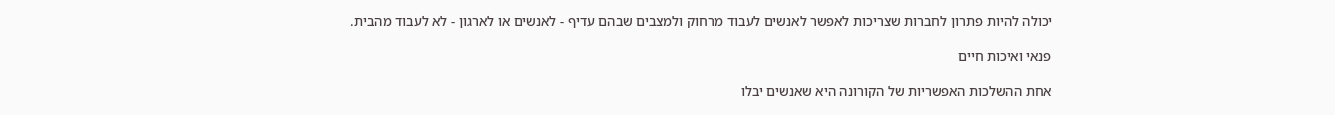יכולה להיות פתרון לחברות שצריכות לאפשר לאנשים לעבוד מרחוק ולמצבים שבהם עדיף - לאנשים או לארגון - לא לעבוד מהבית.

פנאי ואיכות חיים

אחת ההשלכות האפשריות של הקורונה היא שאנשים יבלו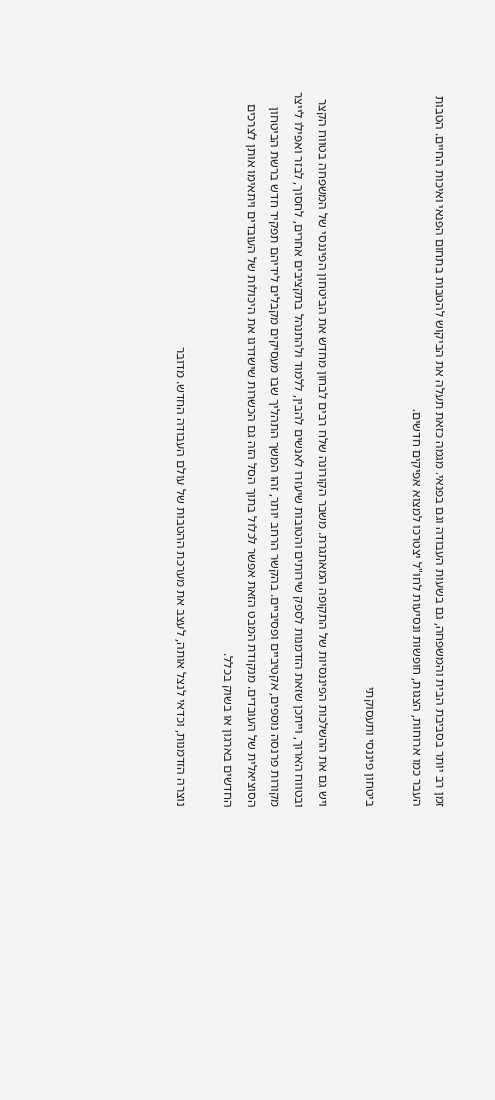זמן רב יותר בסביבת הבית והמשפחה, גם בשעות העבודה וגם בפנאי. מגמה כזאת תעלה את הביקוש להטבות בתחום הפנאי ואיכות החיים. הטבות העבר כמו ארוחות, הצגות, חופשות ונסיעות לחו"ל יצטרכו למצוא אפיקים חדשים.

ביטחון פיננסי ותעסוקתי

ויש גם את ההשלכות הפיננסיות של התקופה המאתגרת. משבר הקורונה שלח רבים לבחון מחדש את הביטחון הפיננסי של המשפחה בטווח הקצר ובטווח הארוך, וייתכן שזאת הזדמנות לספק שירותים והטובות שיעזרו לאנשים להבין, ללמוד ולהתנהל בתקציבים אחרים, לחסוך, לבזר ואפילו לייצר מקורות פרנסה נוספים, אקטיביים ופסיביים. בהקשר הרחב יותר, זהו המשך התהליך שבו מעסיקים מקבלים לידיהם תפקיד חדש ברשת הביטחון הסוציאלית של העובדים. מנקודת המבט הזאת אפשר לכלול בתוך הסל הזה גם הכשרות שישדרגו את היכולות של העובדים ויתאימו אותן לצרכים החדשים בארגון או בשוק בכלל.

נוצרה הזדמנות, וכדאי לנצל אותה, לעצב את מערכת ההטבות של עולם העבודה החדש. מדובר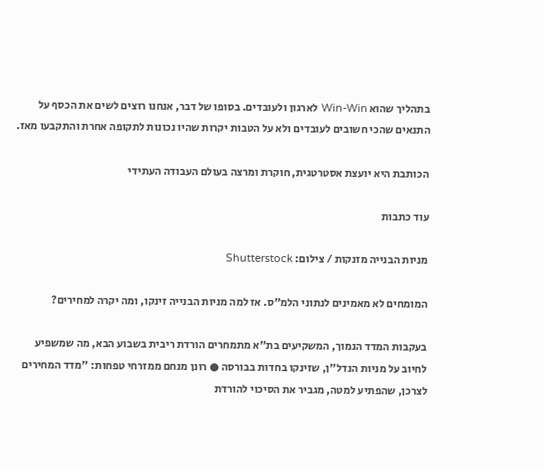בתהליך שהוא Win-Win לארגון ולעובדים. בסופו של דבר, אנחנו רוצים לשים את הכסף על התנאים שהכי חשובים לעובדים ולא על הטבות יקרות שהיו נכונות לתקופה אחרת והתקבעו מאז.

הכותבת היא יועצת אסטרטגית, חוקרת ומרצה בעולם העבודה העתידי

עוד כתבות

מניות הבנייה מזנקות / צילום: Shutterstock

המומחים לא מאמינים לנתוני הלמ"ס. אז למה מניות הבנייה זינקו, ומה יקרה למחירים?

בעקבות המדד הנמוך, המשקיעים בת"א מתמחרים הורדת ריבית בשבוע הבא, מה שמשפיע לחיוב על מניות הנדל"ן, שזינקו בחדות בבורסה ● רונן מנחם ממזרחי טפחות: "מדד המחירים לצרכן, שהפתיע למטה, מגביר את הסיכוי להורדת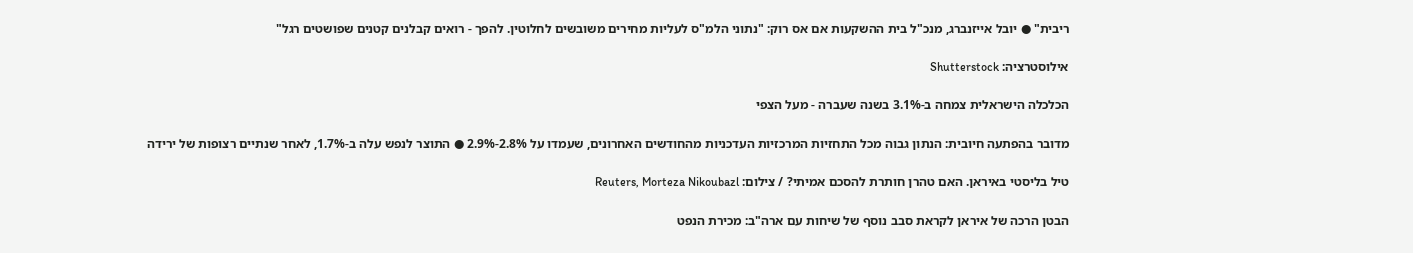ריבית" ● יובל אייזנברג, מנכ"ל בית ההשקעות אם אס רוק: "נתוני הלמ"ס לעליות מחירים משובשים לחלוטין. להפך - רואים קבלנים קטנים שפושטים רגל"

אילוסטרציה: Shutterstock

הכלכלה הישראלית צמחה ב-3.1% בשנה שעברה - מעל הצפי

מדובר בהפתעה חיובית: הנתון גבוה מכל התחזיות המרכזיות העדכניות מהחודשים האחרונים, שעמדו על 2.8%-2.9% ● התוצר לנפש עלה ב-1.7%, לאחר שנתיים רצופות של ירידה

טיל בליסטי באיראן. האם טהרן חותרת להסכם אמיתי? / צילום: Reuters, Morteza Nikoubazl

הבטן הרכה של איראן לקראת סבב נוסף של שיחות עם ארה"ב: מכירת הנפט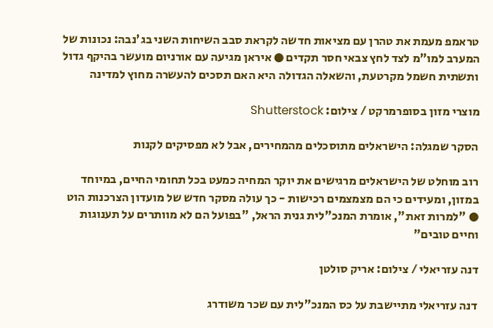טראמפ מעמת את טהרן עם מציאות חדשה לקראת סבב השיחות השני בג'נבה: נכונות של המערב למו"מ לצד לחץ צבאי חסר תקדים ● איראן מגיעה עם אורניום מועשר בהיקף גדול ותשתית חשמל מקרטעת, והשאלה הגדולה היא האם תסכים להעשרה מחוץ למדינה

מוצרי מזון בסופרמרקט / צילום: Shutterstock

הסקר שמגלה: הישראלים מתוסכלים מהמחירים, אבל לא מפסיקים לקנות

רוב מוחלט של הישראלים מרגישים את יוקר המחיה כמעט בכל תחומי החיים, במיוחד במזון, ומעידים כי הם מצמצמים רכישות - כך עולה מסקר חדש של מועדון הצרכנות הוט ● "למרות זאת", אומרת המנכ"לית גנית הראל, "בפועל הם לא מוותרים על תענוגות וחיים טובים"

דנה עזריאלי / צילום: אריק סולטן

דנה עזריאלי מתיישבת על כס המנכ"לית עם שכר משודרג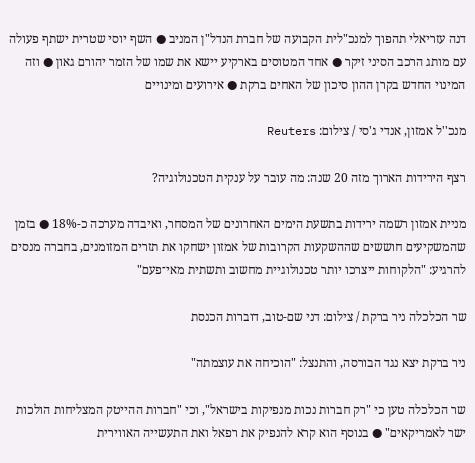דנה עזריאלי תהפוך למנכ"לית הקבועה של חברת הנדל"ן המניב ● השף יוסי שטרית ישתף פעולה עם מותג הרכב הסיני זיקר ● אחד המטוסים בארקיע יישא את שמו של הזמר יהורם גאון ● וזה המינוי החדש בקרן ההון סיכון של האחים ברקת ● אירועים ומינויים

מנכ''ל אמזון, אנדי ג'סי / צילום: Reuters

רצף הירידות הארוך מזה 20 שנה: מה עובר על ענקית הטכנולוגיה?

מניית אמזון רשמה ירידות בתשעת הימים האחרונים של המסחר, ואיבדה מערכה כ-18% ● בזמן שהמשקיעים חוששים שההשקעות הקרובות של אמזון ישחקו את תזרים המזומנים, בחברה מנסים להרגיע: "הלקוחות ייצרכו יותר טכנולוגיית מחשוב ותשתית מאי־פעם"

שר הכלכלה ניר ברקת / צילום: דני שם-טוב, דוברות הכנסת

ניר ברקת יצא נגד הבורסה, והתנצל: "הוכיחה את עוצמתה"

שר הכלכלה טען כי "רק חברות נכות מנפיקות בישראל", וכי "חברות ההייטק המצליחות הולכות ישר לאמריקאים" ● בנוסף הוא קרא להנפיק את רפאל ואת התעשייה האווירית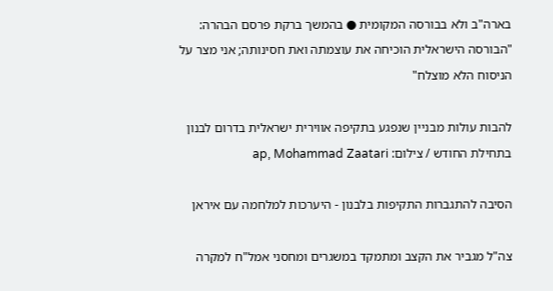בארה"ב ולא בבורסה המקומית ● בהמשך ברקת פרסם הבהרה: "הבורסה הישראלית הוכיחה את עוצמתה ואת חסינותה; אני מצר על הניסוח הלא מוצלח"

להבות עולות מבניין שנפגע בתקיפה אווירית ישראלית בדרום לבנון בתחילת החודש / צילום: ap, Mohammad Zaatari

הסיבה להתגברות התקיפות בלבנון - היערכות למלחמה עם איראן

צה"ל מגביר את הקצב ומתמקד במשגרים ומחסני אמל"ח למקרה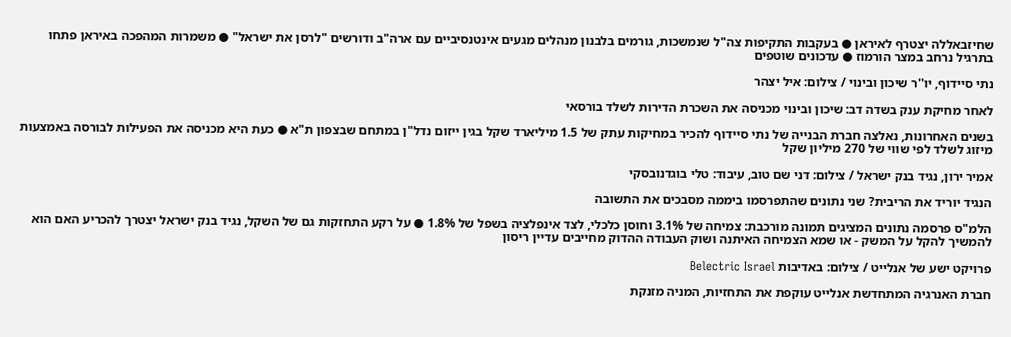שחיזבאללה יצטרף לאיראן ● בעקבות התקיפות צה"ל שנמשכות, גורמים בלבנון מנהלים מגעים אינטנסיביים עם ארה"ב ודורשים "לרסן את ישראל" ● משמרות המהפכה באיראן פתחו בתרגיל נרחב במצר הורמוז ● עדכונים שוטפים

נתי סיידוף, יו''ר שיכון ובינוי / צילום: איל יצהר

לאחר מחיקת ענק בשדה דב: שיכון ובינוי מכניסה את השכרת הדירות לשלד בורסאי

בשנים האחרונות, נאלצה חברת הבנייה של נתי סיידוף להכיר במחיקות עתק של 1.5 מיליארד שקל בגין ייזום נדל"ן במתחם שבצפון ת"א ● כעת היא מכניסה את הפעילות לבורסה באמצעות מיזוג לשלד לפי שווי של 270 מיליון שקל

אמיר ירון, נגיד בנק ישראל / צילום: דני שם טוב, עיבוד: טלי בוגדנובסקי

הנגיד יוריד את הריבית? שני נתונים שהתפרסמו ביממה מסבכים את התשובה

הלמ"ס פרסמה נתונים המציגים תמונה מורכבת: צמיחה של 3.1% וחוסן כלכלי, לצד אינפלציה בשפל של 1.8% ● על רקע התחזקות גם של השקל, נגיד בנק ישראל יצטרך להכריע האם הוא להמשיך להקל על המשק - או שמא הצמיחה האיתנה ושוק העבודה ההדוק מחייבים עדיין ריסון

פרויקט ישע של אנלייט / צילום: באדיבות Belectric Israel

חברת האנרגיה המתחדשת אנלייט עוקפת את התחזיות, המניה מזנקת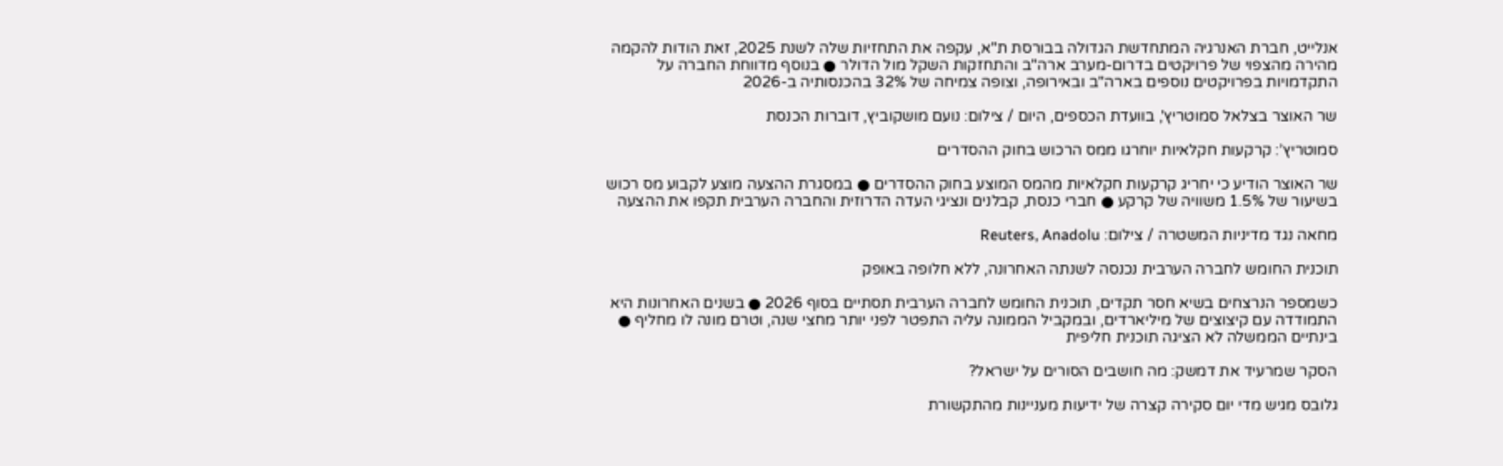אנלייט, חברת האנרגיה המתחדשת הגדולה בבורסת ת"א, עקפה את התחזיות שלה לשנת 2025, זאת הודות להקמה מהירה מהצפוי של פרויקטים בדרום-מערב ארה"ב והתחזקות השקל מול הדולר ● בנוסף מדווחת החברה על התקדמויות בפרויקטים נוספים בארה"ב ובאירופה, וצופה צמיחה של 32% בהכנסותיה ב-2026

שר האוצר בצלאל סמוטריץ', בוועדת הכספים, היום / צילום: נועם מושקוביץ, דוברות הכנסת

סמוטריץ’: קרקעות חקלאיות יוחרגו ממס הרכוש בחוק ההסדרים

שר האוצר הודיע כי יחריג קרקעות חקלאיות מהמס המוצע בחוק ההסדרים ● במסגרת ההצעה מוצע לקבוע מס רכוש בשיעור של 1.5% משוויה של קרקע ● חברי כנסת, קבלנים ונציגי העדה הדרוזית והחברה הערבית תקפו את ההצעה

מחאה נגד מדיניות המשטרה / צילום: Reuters, Anadolu

תוכנית החומש לחברה הערבית נכנסה לשנתה האחרונה, ללא חלופה באופק

כשמספר הנרצחים בשיא חסר תקדים, תוכנית החומש לחברה הערבית תסתיים בסוף 2026 ● בשנים האחרונות היא התמודדה עם קיצוצים של מיליארדים, ובמקביל הממונה עליה התפטר לפני יותר מחצי שנה, וטרם מונה לו מחליף ● בינתיים הממשלה לא הציגה תוכנית חליפית

הסקר שמרעיד את דמשק: מה חושבים הסורים על ישראל?

גלובס מגיש מדי יום סקירה קצרה של ידיעות מעניינות מהתקשורת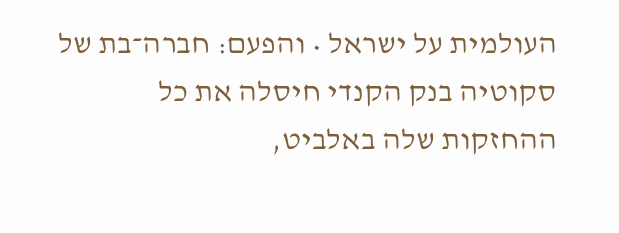העולמית על ישראל • והפעם: חברה־בת של סקוטיה בנק הקנדי חיסלה את כל ההחזקות שלה באלביט,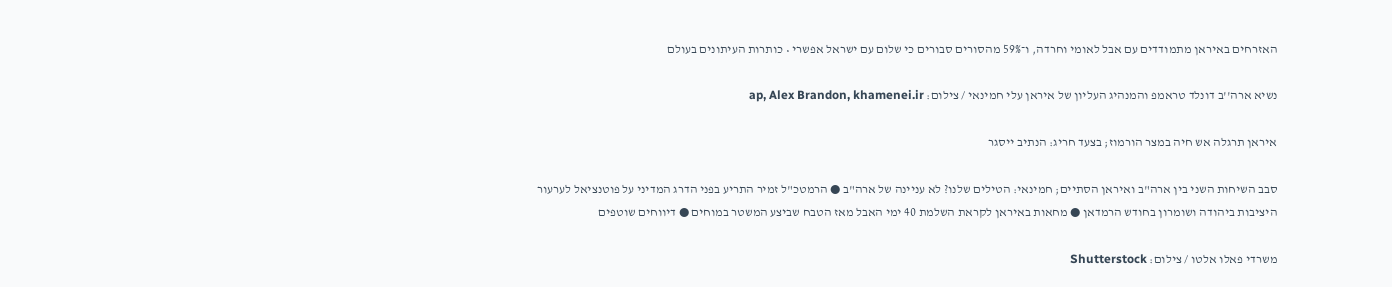האזרחים באיראן מתמודדים עם אבל לאומי וחרדה, ו־59% מהסורים סבורים כי שלום עם ישראל אפשרי • כותרות העיתונים בעולם

נשיא ארה''ב דונלד טראמפ והמנהיג העליון של איראן עלי חמינאי / צילום: ap, Alex Brandon, khamenei.ir

איראן תרגלה אש חיה במצר הורמוז; בצעד חריג: הנתיב ייסגר

סבב השיחות השני בין ארה"ב ואיראן הסתיים; חמינאי: הטילים שלנו? לא עניינה של ארה"ב ● הרמטכ"ל זמיר התריע בפני הדרג המדיני על פוטנציאל לערעור היציבות ביהודה ושומרון בחודש הרמדאן ● מחאות באיראן לקראת השלמת 40 ימי האבל מאז הטבח שביצע המשטר במוחים ● דיווחים שוטפים

משרדי פאלו אלטו / צילום: Shutterstock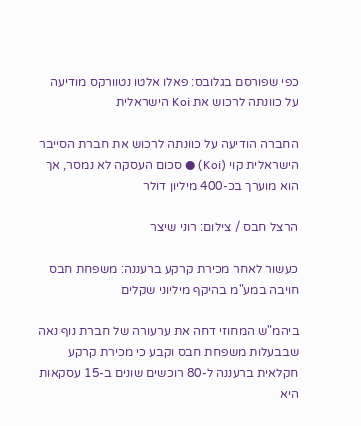כפי שפורסם בגלובס: פאלו אלטו נטוורקס מודיעה על כוונתה לרכוש את Koi הישראלית

החברה הודיעה על כוונתה לרכוש את חברת הסייבר הישראלית קוי (Koi) ● סכום העסקה לא נמסר, אך הוא מוערך בכ-400 מיליון דולר

הרצל חבס / צילום: רוני שיצר

כעשור לאחר מכירת קרקע ברעננה: משפחת חבס חויבה במע"מ בהיקף מיליוני שקלים

ביהמ"ש המחוזי דחה את ערעורה של חברת נוף נאה שבבעלות משפחת חבס וקבע כי מכירת קרקע חקלאית ברעננה ל-80 רוכשים שונים ב-15 עסקאות היא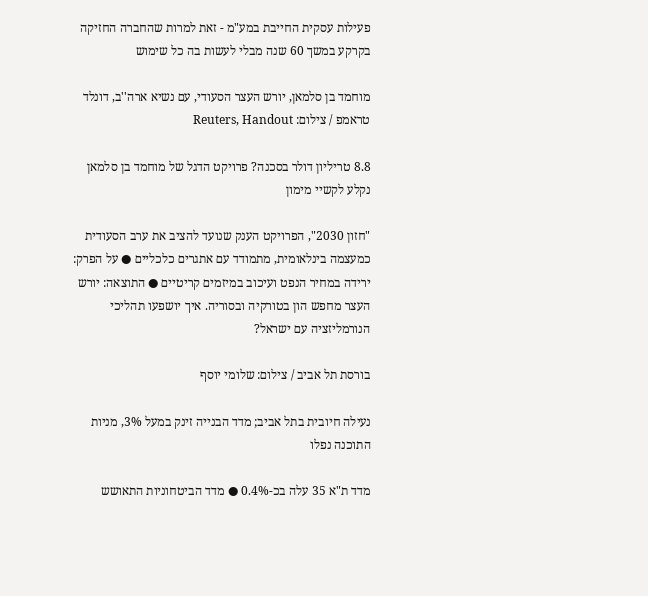פעילות עסקית החייבת במע"מ - זאת למרות שהחברה החזיקה בקרקע במשך 60 שנה מבלי לעשות בה כל שימוש

מוחמד בן סלמאן, יורש העצר הסעודי, עם נשיא ארה''ב, דונלד טראמפ / צילום: Reuters, Handout

8.8 טריליון דולר בסכנה? פרויקט הדגל של מוחמד בן סלמאן נקלע לקשיי מימון

"חזון 2030", הפרויקט הענק שנועד להציב את ערב הסעודית כמעצמה בינלאומית, מתמודד עם אתגרים כלכליים ● על הפרק: ירידה במחיר הנפט ועיכוב במיזמים קריטיים ● התוצאה: יורש העצר מחפש הון בטורקיה ובסוריה. איך יושפעו תהליכי הנורמליזציה עם ישראל?

בורסת תל אביב / צילום: שלומי יוסף

נעילה חיובית בתל אביב; מדד הבנייה זינק במעל 3%, מניות התוכנה נפלו

מדד ת"א 35 עלה בכ-0.4% ● מדד הביטחוניות התאושש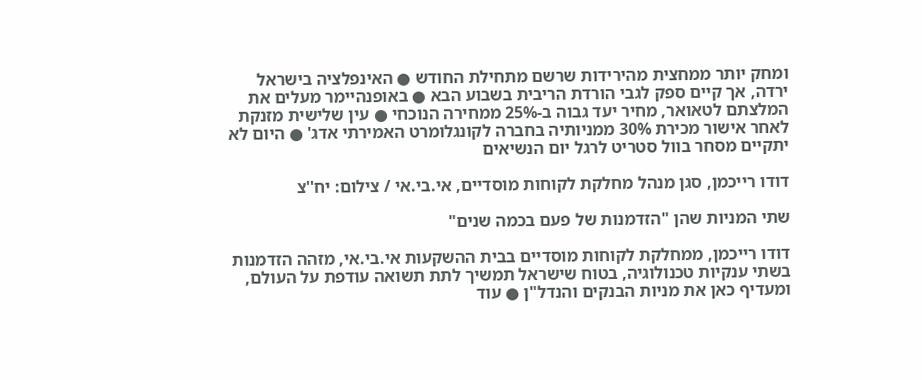ומחק יותר ממחצית מהירידות שרשם מתחילת החודש ● האינפלציה בישראל ירדה, אך קיים ספק לגבי הורדת הריבית בשבוע הבא ● באופנהיימר מעלים את המלצתם לטאואר, מחיר יעד גבוה ב-25% ממחירה הנוכחי ● עין שלישית מזנקת לאחר אישור מכירת 30% ממניותיה בחברה לקונגלומרט האמירתי אדג' ● היום לא יתקיים מסחר בוול סטריט לרגל יום הנשיאים

דודו רייכמן, סגן מנהל מחלקת לקוחות מוסדיים, אי.בי.אי / צילום: יח''צ

שתי המניות שהן "הזדמנות של פעם בכמה שנים"

דודו רייכמן, ממחלקת לקוחות מוסדיים בבית ההשקעות אי.בי.אי, מזהה הזדמנות בשתי ענקיות טכנולוגיה, בטוח שישראל תמשיך לתת תשואה עודפת על העולם, ומעדיף כאן את מניות הבנקים והנדל"ן ● עוד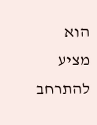הוא מציע להתרחב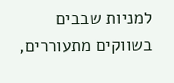למניות שבבים בשווקים מתעוררים,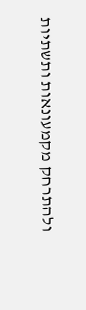ולהתרחק מקמעונאות ותשתיות